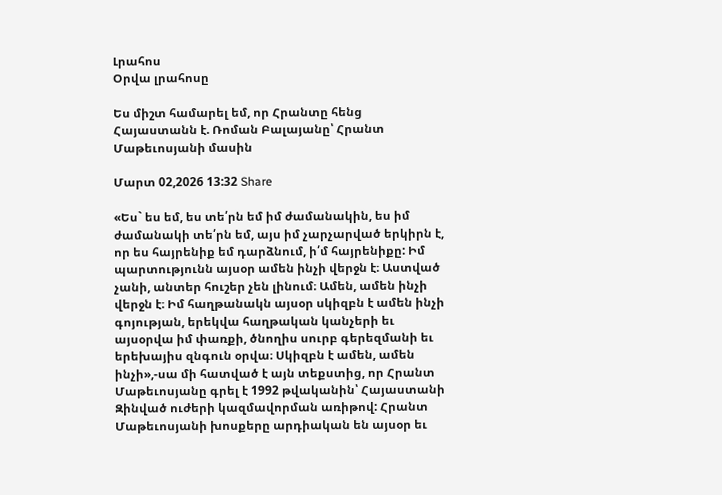Լրահոս
Օրվա լրահոսը

Ես միշտ համարել եմ, որ Հրանտը հենց Հայաստանն է. Ռոման Բալայանը՝ Հրանտ Մաթեւոսյանի մասին

Մարտ 02,2026 13:32 Share

«Ես` ես եմ, ես տե՛րն եմ իմ ժամանակին, ես իմ ժամանակի տե՛րն եմ, այս իմ չարչարված երկիրն է, որ ես հայրենիք եմ դարձնում, ի՛մ հայրենիքը: Իմ պարտությունն այսօր ամեն ինչի վերջն է։ Աստված չանի, անտեր հուշեր չեն լինում։ Ամեն, ամեն ինչի վերջն է։ Իմ հաղթանակն այսօր սկիզբն է ամեն ինչի գոյության, երեկվա հաղթական կանչերի եւ այսօրվա իմ փառքի, ծնողիս սուրբ գերեզմանի եւ երեխայիս զնգուն օրվա։ Սկիզբն է ամեն, ամեն ինչի»,-սա մի հատված է այն տեքստից, որ Հրանտ Մաթեւոսյանը գրել է 1992 թվականին՝ Հայաստանի Զինված ուժերի կազմավորման առիթով: Հրանտ Մաթեւոսյանի խոսքերը արդիական են այսօր եւ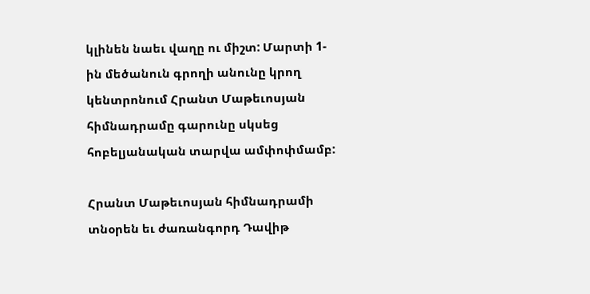կլինեն նաեւ վաղը ու միշտ: Մարտի 1-ին մեծանուն գրողի անունը կրող կենտրոնում Հրանտ Մաթեւոսյան հիմնադրամը գարունը սկսեց հոբելյանական տարվա ամփոփմամբ:

Հրանտ Մաթեւոսյան հիմնադրամի տնօրեն եւ ժառանգորդ Դավիթ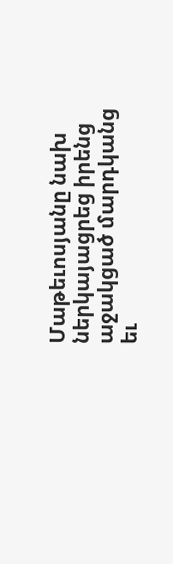Մաթեւոսյանը նախ ներկայացրեց իրենց աջակցած մարդկանց եւ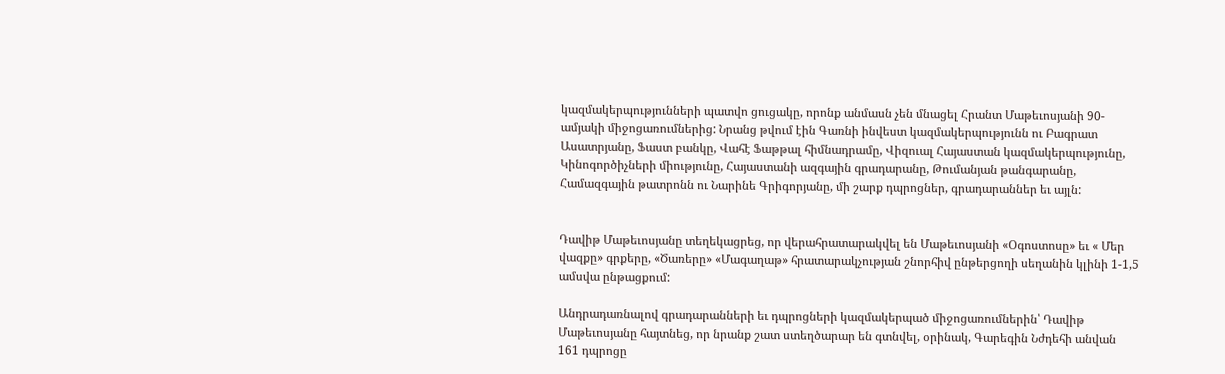կազմակերպությունների պատվո ցուցակը, որոնք անմասն չեն մնացել Հրանտ Մաթեւոսյանի 90-ամյակի միջոցառումներից: Նրանց թվում էին Գառնի ինվեստ կազմակերպությունն ու Բագրատ Ասատրյանը, Ֆաստ բանկը, Վահէ Ֆաթթալ հիմնադրամը, Վիզուալ Հայաստան կազմակերպությունը, Կինոգործիչների միությունը, Հայաստանի ազգային գրադարանը, Թումանյան թանգարանը, Համազգային թատրոնն ու Նարինե Գրիգորյանը, մի շարք դպրոցներ, գրադարաններ եւ այլն:


Դավիթ Մաթեւոսյանը տեղեկացրեց, որ վերահրատարակվել են Մաթեւոսյանի «Օգոստոսը» եւ « Մեր վազքը» գրքերը, «Ծառերը» «Մագաղաթ» հրատարակչության շնորհիվ ընթերցողի սեղանին կլինի 1-1,5 ամսվա ընթացքում:

Անդրադառնալով գրադարանների եւ դպրոցների կազմակերպած միջոցառումներին՝ Դավիթ Մաթեւոսյանը հայտնեց, որ նրանք շատ ստեղծարար են գտնվել, օրինակ, Գարեգին Նժդեհի անվան 161 դպրոցը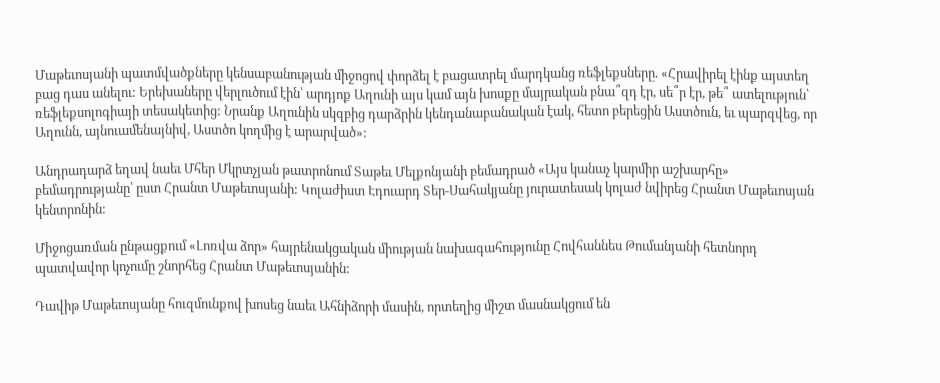Մաթեւոսյանի պատմվածքները կենսաբանության միջոցով փորձել է բացատրել մարդկանց ռեֆլեքսները. «Հրավիրել էինք այստեղ բաց դաս անելու: Երեխաները վերլուծում էին՝ արդյոք Աղունի այս կամ այն խոսքը մայրական բնա՞զդ էր, սե՞ր էր, թե՞ ատելություն՝ ռեֆլեքսոլոգիայի տեսակետից: Նրանք Աղունին սկզբից դարձրին կենդանաբանական էակ, հետո բերեցին Աստծուն, եւ պարզվեց, որ Աղունն, այնուամենայնիվ, Աստծո կողմից է արարված»:

Անդրադարձ եղավ նաեւ Մհեր Մկրտչյան թատրոնում Տաթեւ Մելքոնյանի բեմադրած «Այս կանաչ կարմիր աշխարհը» բեմադրությանը՝ ըստ Հրանտ Մաթեւոսյանի: Կոլաժիստ Էդուարդ Տեր-Սահակյանը յուրատեսակ կոլաժ նվիրեց Հրանտ Մաթեւոսյան կենտրոնին:

Միջոցառման ընթացքում «Լոռվա ձոր» հայրենակցական միության նախագահությունը Հովհաննես Թումանյանի հետնորդ պատվավոր կոչումը շնորհեց Հրանտ Մաթեւոսյանին:

Դավիթ Մաթեւոսյանը հուզմունքով խոսեց նաեւ Ահնիձորի մասին, որտեղից միշտ մասնակցում են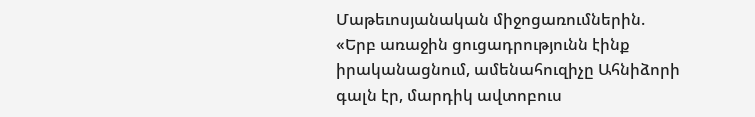Մաթեւոսյանական միջոցառումներին. «Երբ առաջին ցուցադրությունն էինք իրականացնում, ամենահուզիչը Ահնիձորի գալն էր, մարդիկ ավտոբուս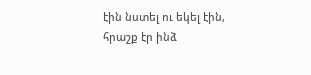էին նստել ու եկել էին, հրաշք էր ինձ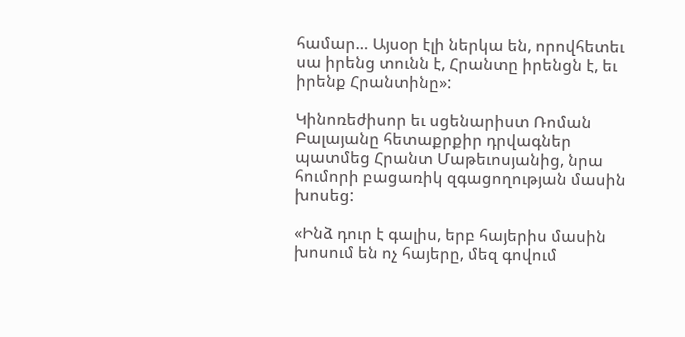համար… Այսօր էլի ներկա են, որովհետեւ սա իրենց տունն է, Հրանտը իրենցն է, եւ իրենք Հրանտինը»:

Կինոռեժիսոր եւ սցենարիստ Ռոման Բալայանը հետաքրքիր դրվագներ պատմեց Հրանտ Մաթեւոսյանից, նրա հումորի բացառիկ զգացողության մասին խոսեց:

«Ինձ դուր է գալիս, երբ հայերիս մասին խոսում են ոչ հայերը, մեզ գովում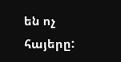են ոչ հայերը: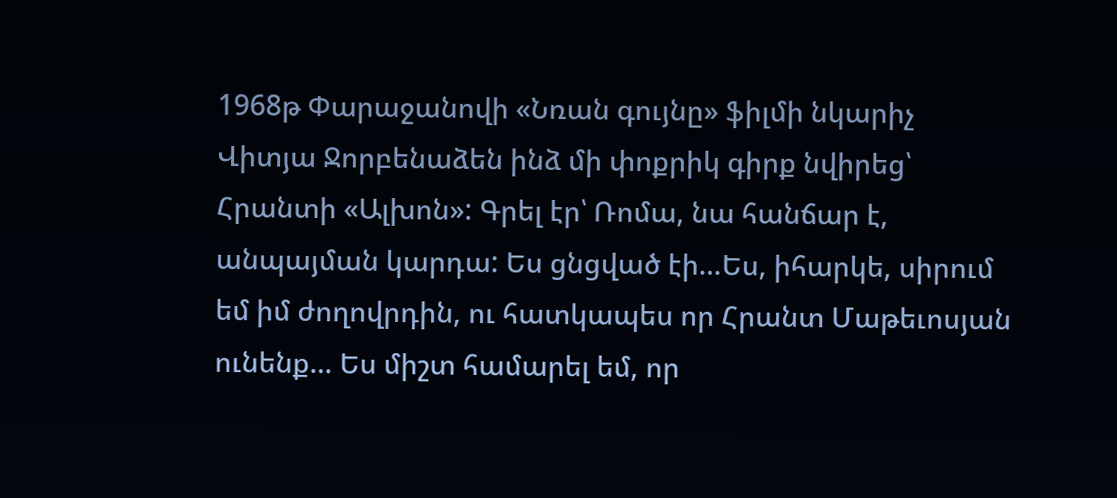1968թ Փարաջանովի «Նռան գույնը» ֆիլմի նկարիչ Վիտյա Ջորբենաձեն ինձ մի փոքրիկ գիրք նվիրեց՝ Հրանտի «Ալխոն»: Գրել էր՝ Ռոմա, նա հանճար է, անպայման կարդա: Ես ցնցված էի…Ես, իհարկե, սիրում եմ իմ ժողովրդին, ու հատկապես որ Հրանտ Մաթեւոսյան ունենք… Ես միշտ համարել եմ, որ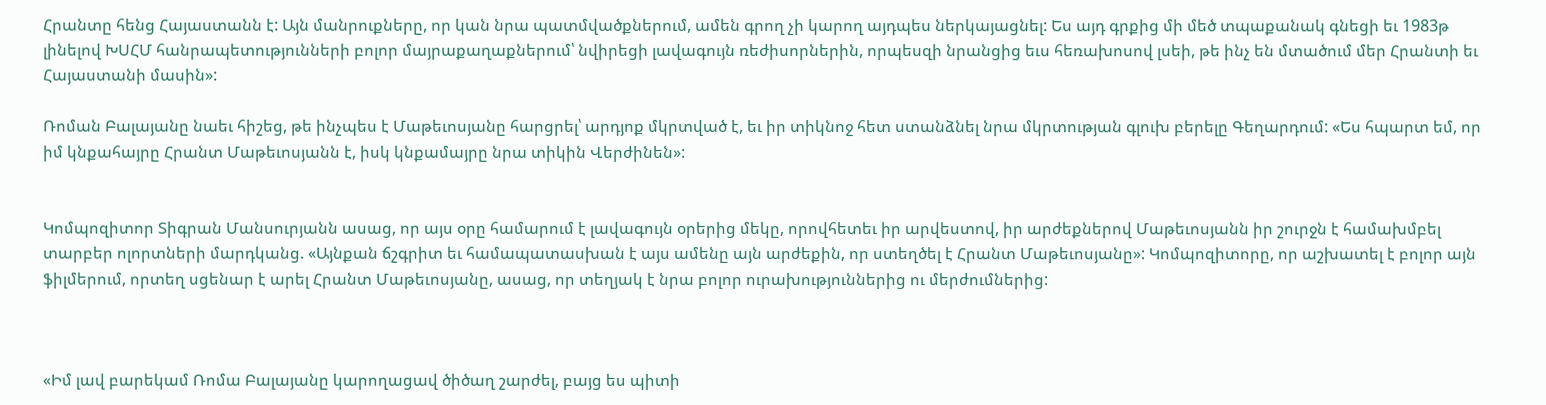Հրանտը հենց Հայաստանն է: Այն մանրուքները, որ կան նրա պատմվածքներում, ամեն գրող չի կարող այդպես ներկայացնել: Ես այդ գրքից մի մեծ տպաքանակ գնեցի եւ 1983թ լինելով ԽՍՀՄ հանրապետությունների բոլոր մայրաքաղաքներում՝ նվիրեցի լավագույն ռեժիսորներին, որպեսզի նրանցից եւս հեռախոսով լսեի, թե ինչ են մտածում մեր Հրանտի եւ Հայաստանի մասին»:

Ռոման Բալայանը նաեւ հիշեց, թե ինչպես է Մաթեւոսյանը հարցրել՝ արդյոք մկրտված է, եւ իր տիկնոջ հետ ստանձնել նրա մկրտության գլուխ բերելը Գեղարդում: «Ես հպարտ եմ, որ իմ կնքահայրը Հրանտ Մաթեւոսյանն է, իսկ կնքամայրը նրա տիկին Վերժինեն»:


Կոմպոզիտոր Տիգրան Մանսուրյանն ասաց, որ այս օրը համարում է լավագույն օրերից մեկը, որովհետեւ իր արվեստով, իր արժեքներով Մաթեւոսյանն իր շուրջն է համախմբել տարբեր ոլորտների մարդկանց. «Այնքան ճշգրիտ եւ համապատասխան է այս ամենը այն արժեքին, որ ստեղծել է Հրանտ Մաթեւոսյանը»: Կոմպոզիտորը, որ աշխատել է բոլոր այն ֆիլմերում, որտեղ սցենար է արել Հրանտ Մաթեւոսյանը, ասաց, որ տեղյակ է նրա բոլոր ուրախություններից ու մերժումներից:



«Իմ լավ բարեկամ Ռոմա Բալայանը կարողացավ ծիծաղ շարժել, բայց ես պիտի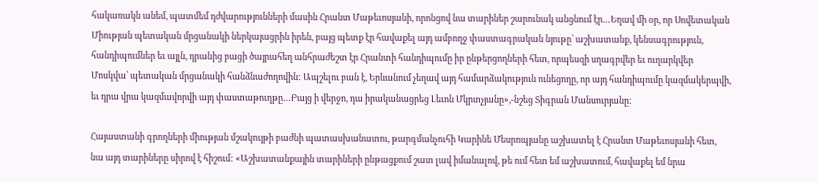հակառակն անեմ, պատմեմ դժվարությունների մասին Հրանտ Մաթեւոսյանի, որոնցով նա տարիներ շարունակ անցնում էր…Եղավ մի օր, որ Սովետական Միության պետական մրցանակի ներկայացրին իրեն, բայց պետք էր հավաքել այդ ամբողջ փաստագրական նյութը՝ աշխատանք, կենսագրություն, հանդիպումներ եւ այլն, դրանից բացի ծայրահեղ անհրաժեշտ էր Հրանտի հանդիպումը իր ընթերցողների հետ, որպեսզի սղագրվեր եւ ուղարկվեր Մոսկվա՝ պետական մրցանակի հանձնաժողովին: Ապշելու բան է, Երևանում չեղավ այդ համարձակություն ունեցողը, որ այդ հանդիպումը կազմակերպվի, եւ դրա վրա կազմավորվի այդ փաստաթուղթը…Բայց ի վերջո, դա իրականացրեց Լեւոն Մկրտչյանը»,-նշեց Տիգրան Մանսուրյանը:

Հայաստանի գրողների միության մշակույթի բաժնի պատասխանատու, թարգմանչուհի Կարինե Մեսրոպյանը աշխատել է Հրանտ Մաթեւոսյանի հետ, նա այդ տարիները սիրով է հիշում: «Աշխատանքային տարիների ընթացքում շատ լավ իմանալով, թե ում հետ եմ աշխատում, հավաքել եմ նրա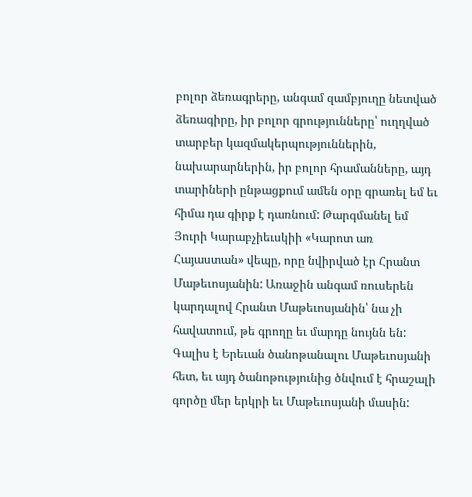բոլոր ձեռագրերը, անգամ զամբյուղը նետված ձեռագիրը, իր բոլոր գրությունները՝ ուղղված տարբեր կազմակերպություններին, նախարարներին, իր բոլոր հրամանները, այդ տարիների ընթացքում ամեն օրը գրառել եմ եւ հիմա դա գիրք է դառնում: Թարգմանել եմ Յուրի Կարաբչիեւսկիի «Կարոտ առ Հայաստան» վեպը, որը նվիրված էր Հրանտ Մաթեւոսյանին: Առաջին անգամ ռուսերեն կարդալով Հրանտ Մաթեւոսյանին՝ նա չի հավատում, թե գրողը եւ մարդը նույնն են: Գալիս է Երեւան ծանոթանալու Մաթեւոսյանի հետ, եւ այդ ծանոթությունից ծնվում է հրաշալի գործը մեր երկրի եւ Մաթեւոսյանի մասին: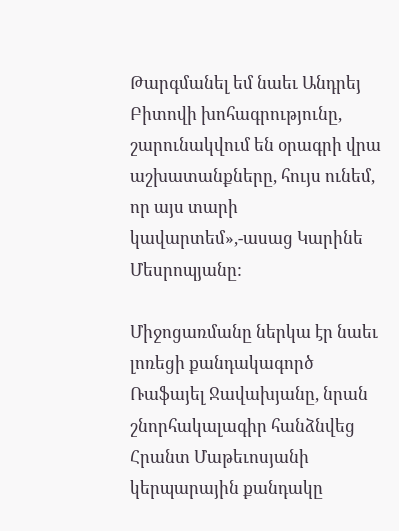Թարգմանել եմ նաեւ Անդրեյ Բիտովի խոհագրությունը, շարունակվում են օրագրի վրա աշխատանքները, հույս ունեմ, որ այս տարի կավարտեմ»,-ասաց Կարինե Մեսրոպյանը:

Միջոցառմանը ներկա էր նաեւ լոռեցի քանդակագործ Ռաֆայել Ջավախյանը, նրան շնորհակալագիր հանձնվեց Հրանտ Մաթեւոսյանի կերպարային քանդակը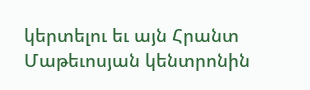կերտելու եւ այն Հրանտ Մաթեւոսյան կենտրոնին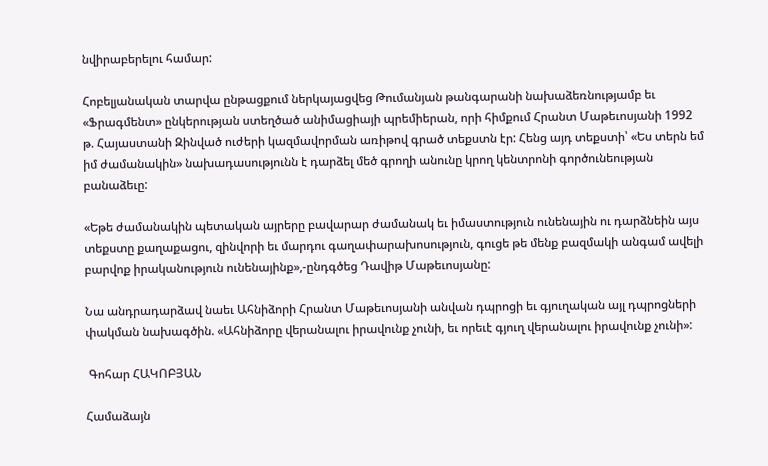նվիրաբերելու համար:

Հոբելյանական տարվա ընթացքում ներկայացվեց Թումանյան թանգարանի նախաձեռնությամբ եւ «Ֆրագմենտ» ընկերության ստեղծած անիմացիայի պրեմիերան, որի հիմքում Հրանտ Մաթեւոսյանի 1992 թ. Հայաստանի Զինված ուժերի կազմավորման առիթով գրած տեքստն էր: Հենց այդ տեքստի՝ «Ես տերն եմ իմ ժամանակին» նախադասությունն է դարձել մեծ գրողի անունը կրող կենտրոնի գործունեության բանաձեւը:

«Եթե ժամանակին պետական այրերը բավարար ժամանակ եւ իմաստություն ունենային ու դարձնեին այս տեքստը քաղաքացու, զինվորի եւ մարդու գաղափարախոսություն, գուցե թե մենք բազմակի անգամ ավելի բարվոք իրականություն ունենայինք»,-ընդգծեց Դավիթ Մաթեւոսյանը:

Նա անդրադարձավ նաեւ Ահնիձորի Հրանտ Մաթեւոսյանի անվան դպրոցի եւ գյուղական այլ դպրոցների փակման նախագծին. «Ահնիձորը վերանալու իրավունք չունի, եւ որեւէ գյուղ վերանալու իրավունք չունի»:

 Գոհար ՀԱԿՈԲՅԱՆ

Համաձայն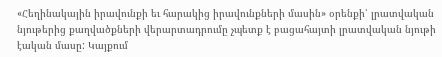«Հեղինակային իրավունքի եւ հարակից իրավունքների մասին» օրենքի՝ լրատվական նյութերից քաղվածքների վերարտադրումը չպետք է բացահայտի լրատվական նյութի էական մասը: Կայքում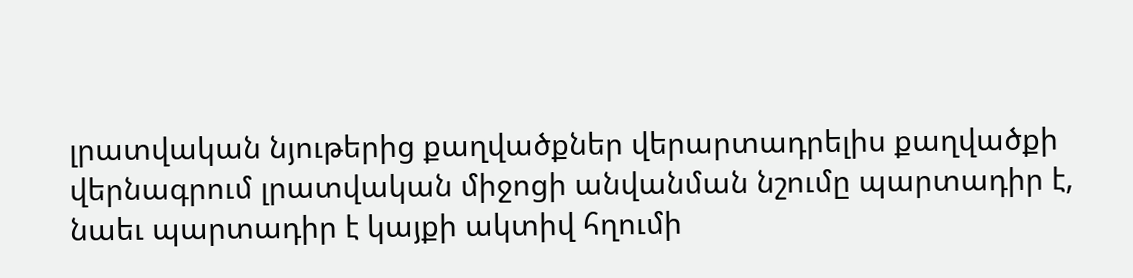լրատվական նյութերից քաղվածքներ վերարտադրելիս քաղվածքի վերնագրում լրատվական միջոցի անվանման նշումը պարտադիր է, նաեւ պարտադիր է կայքի ակտիվ հղումի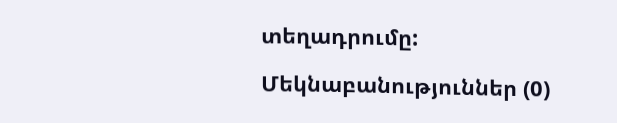տեղադրումը:

Մեկնաբանություններ (0)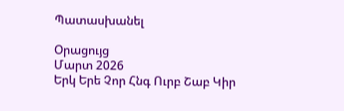Պատասխանել

Օրացույց
Մարտ 2026
Երկ Երե Չոր Հնգ Ուրբ Շաբ Կիր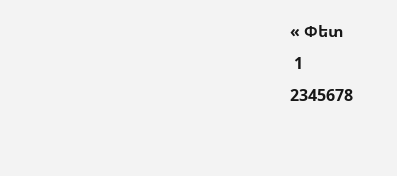« Փետ
 1
2345678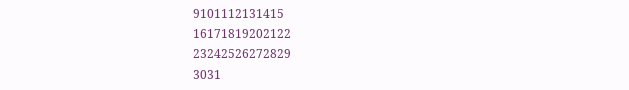9101112131415
16171819202122
23242526272829
3031